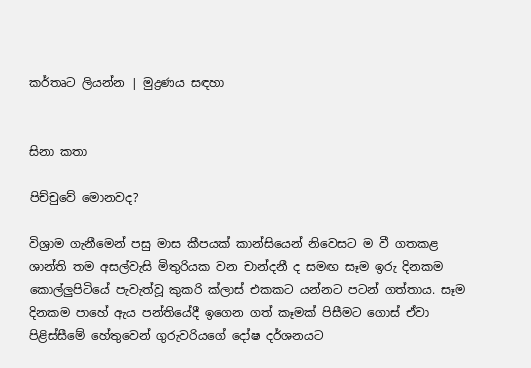කර්තෘට ලියන්න | මුද්‍රණය සඳහා


සිනා කතා

පිච්චුවේ මොනවද?

විශ්‍රාම ගැනීමෙන් පසු මාස කීපයක් කාන්සියෙන් නිවෙසට ම වී ගතකළ ශාන්ති තම අසල්වැසි මිතුරියක වන චාන්දනී ද සමඟ සෑම ඉරු දිනකම කොල්ලුපිටියේ පැවැත්වූ කුකරි ක්ලාස් එකකට යන්නට පටන් ගත්තාය. සෑම දිනකම පාහේ ඇය පන්තියේදී ඉගෙන ගත් කෑමක් පිසීමට ගොස් ඒවා පිළිස්සීමේ හේතුවෙන් ගුරුවරියගේ දෝෂ දර්ශනයට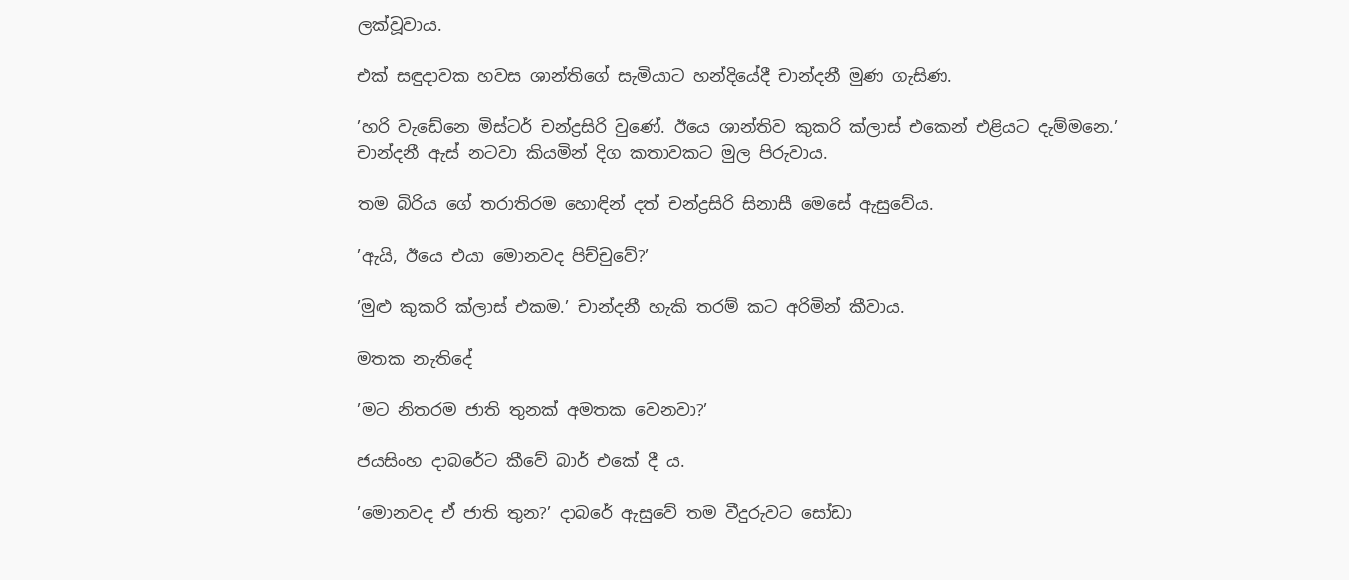ලක්වූවාය.

එක් සඳුදාවක හවස ශාන්තිගේ සැමියාට හන්දියේදී චාන්දනී මුණ ගැසිණ.

’හරි වැඩේනෙ මිස්ටර් චන්ද්‍රසිරි වුණේ. ඊයෙ ශාන්තිව කුකරි ක්ලාස් එකෙන් එළියට දැම්මනෙ.’ චාන්දනී ඇස් නටවා කියමින් දිග කතාවකට මුල පිරුවාය.

තම බිරිය ගේ තරාතිරම හොඳින් දත් චන්ද්‍රසිරි සිනාසී මෙසේ ඇසුවේය.

’ඇයි, ඊයෙ එයා මොනවද පිච්චුවේ?’

’මුළු කුකරි ක්ලාස් එකම.’ චාන්දනී හැකි තරම් කට අරිමින් කීවාය.

මතක නැතිදේ

’මට නිතරම ජාති තුනක් අමතක වෙනවා?’

ජයසිංහ දාබරේට කීවේ බාර් එකේ දී ය.

’මොනවද ඒ ජාති තුන?’ දාබරේ ඇසුවේ තම වීදුරුවට සෝඩා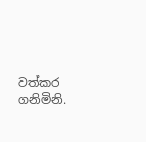වත්කර ගනිමිනි.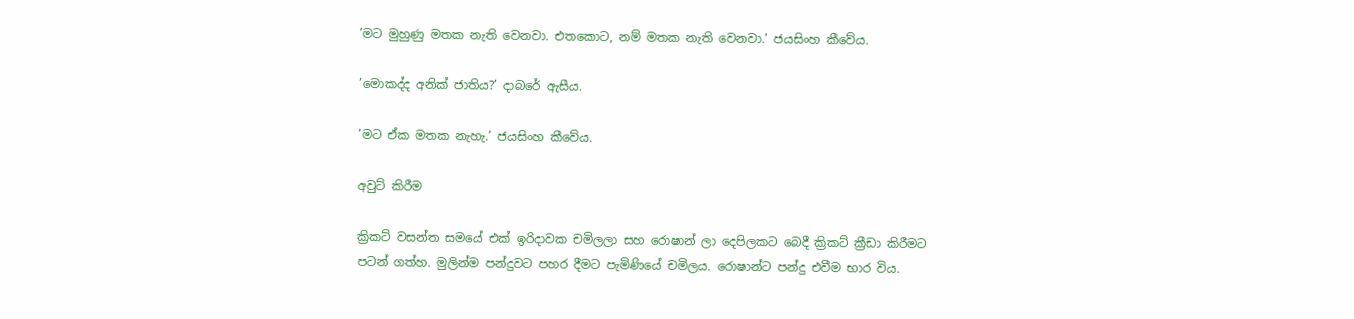’මට මුහුණු මතක නැති වෙනවා. එතකොට, නම් මතක නැති වෙනවා.’ ජයසිංහ කීවේය.

’මොකද්ද අනික් ජාතිය?’ දාබරේ ඇසීය.

’මට ඒක මතක නැහැ.’ ජයසිංහ කීවේය.

අවුට් කිරීම

ක්‍රිකට් වසන්ත සමයේ එක් ඉරිදාවක චමිලලා සහ රොෂාන් ලා දෙපිලකට බෙදී ක්‍රිකට් ක්‍රීඩා කිරීමට පටන් ගත්හ. මුලින්ම පන්දුවට පහර දීමට පැමිණියේ චමිලය. රොෂාන්ට පන්දු එවීම භාර විය.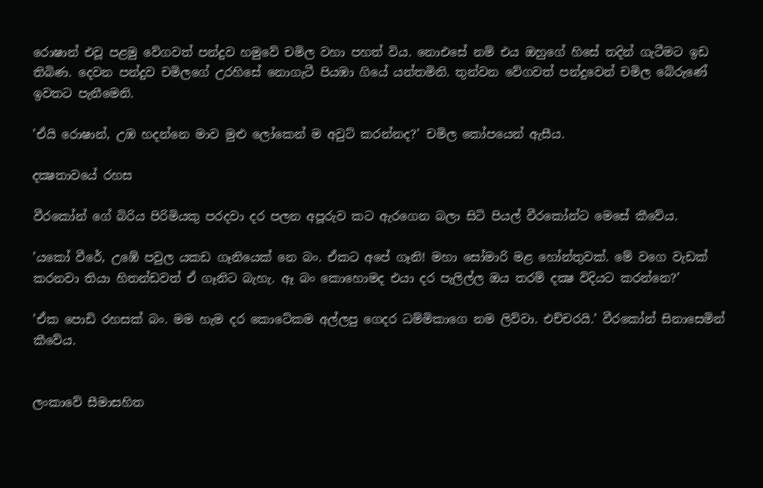රොෂාන් එවූ පළමු වේගවත් පන්දුව හමුවේ චමිල වහා පහත් විය. නොඑසේ නම් එය ඔහුගේ හිසේ තදින් ගැටීමට ඉඩ තිබිණ. දෙවන පන්දුව චමිලගේ උරහිසේ නොගැටී පියඹා ගියේ යන්තමිනි. තුන්වන වේගවත් පන්දුවෙන් චමිල බේරුණේ ඉවතට පැනීමෙනි.

’ඒයි රොෂාන්, උඹ හදන්නෙ මාව මුළු ලෝකෙන් ම අවුට් කරන්නද?’ චමිල කෝපයෙන් ඇසීය.

දක්‍ෂතාවයේ රහස

වීරකෝන් ගේ බිරිය පිරිමියකු පරදවා දර පලන අපූරුව කට ඇරගෙන බලා සිටි පියල් වීරකෝන්ට මෙසේ කීවේය.

’යකෝ වීරේ, උඹේ පවුල යකඩ ගෑනියෙක් නෙ බං. ඒකට අපේ ගෑනි! මහා සෝමාරි මළ හෝන්තුවක්. මේ වගෙ වැඩක් කරනවා තියා හිතන්ඩවත් ඒ ගෑනිට බැහැ. ඈ බං කොහොමද එයා දර පැලිල්ල ඔය තරම් දක්‍ෂ විදියට කරන්නෙ?’

’ඒක පොඩි රහසක් බං. මම හැම දර කොටේකම අල්ලපු ගෙදර ධම්මිකාගෙ නම ලිව්වා. එච්චරයි.’ වීරකෝන් සිනාසෙමින් කීවේය.


ලංකාවේ සීමාසහිත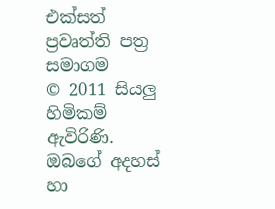එක්සත් ප්‍රවෘත්ති පත්‍ර සමාගම
© 2011 සියලු හිමිකම් ඇවිරිණි.
ඔබගේ අදහස් හා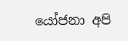යෝජනා අපි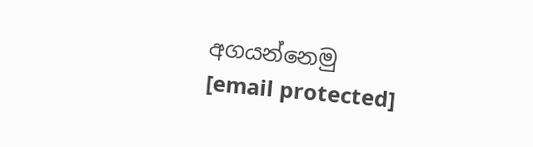අගයන්නෙමු
[email protected]